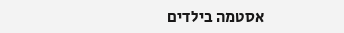אסטמה בילדים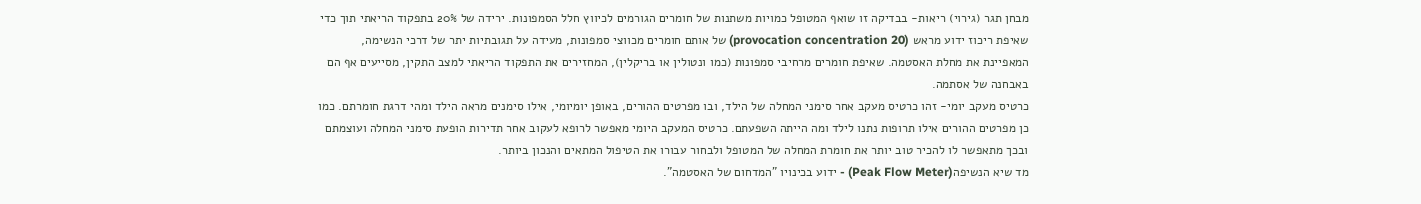מבחן תגר (גירוי) ריאות- בבדיקה זו שואף המטופל כמויות משתנות של חומרים הגורמים לכיווץ חלל הסמפונות. ירידה של 20% בתפקוד הריאתי תוך כדי שאיפת ריכוז ידוע מראש (provocation concentration 20) של אותם חומרים מכווצי סמפונות, מעידה על תגובתיות יתר של דרכי הנשימה, המאפיינת את מחלת האסטמה. שאיפת חומרים מרחיבי סמפונות (כמו ונטולין או בריקלין), המחזירים את התפקוד הריאתי למצב התקין, מסייעים אף הם באבחנה של אסתמה.
כרטיס מעקב יומי- זהו כרטיס מעקב אחר סימני המחלה של הילד, ובו מפרטים ההורים, באופן יומיומי, אילו סימנים מראה הילד ומהי דרגת חומרתם. כמו כן מפרטים ההורים אילו תרופות נתנו לילד ומה הייתה השפעתם. כרטיס המעקב היומי מאפשר לרופא לעקוב אחר תדירות הופעת סימני המחלה ועוצמתם ובכך מתאפשר לו להכיר טוב יותר את חומרת המחלה של המטופל ולבחור עבורו את הטיפול המתאים והנכון ביותר.
מד שיא הנשיפה(Peak Flow Meter) - ידוע בכינויו "המדחום של האסטמה".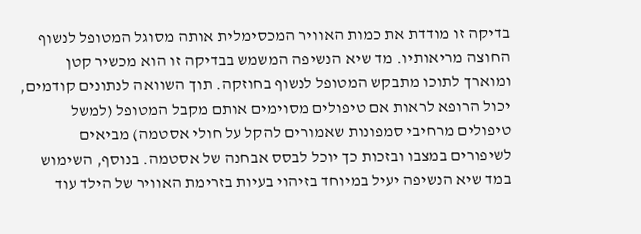בדיקה זו מודדת את כמות האוויר המכסימלית אותה מסוגל המטופל לנשוף החוצה מריאותיו. מד שיא הנשיפה המשמש בבדיקה זו הוא מכשיר קטן ומוארך לתוכו מתבקש המטופל לנשוף בחוזקה. תוך השוואה לנתונים קודמים, יכול הרופא לראות אם טיפולים מסוימים אותם מקבל המטופל (למשל טיפולים מרחיבי סמפונות שאמורים להקל על חולי אסטמה) מביאים לשיפורים במצבו ובזכות כך יוכל לבסס אבחנה של אסטמה. בנוסף, השימוש במד שיא הנשיפה יעיל במיוחד בזיהוי בעיות בזרימת האוויר של הילד עוד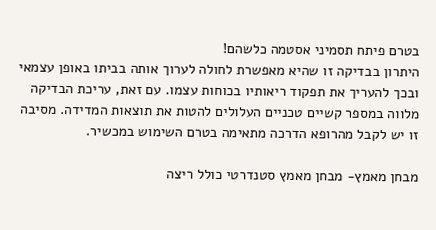בטרם פיתח תסמיני אסטמה כלשהם!
היתרון בבדיקה זו שהיא מאפשרת לחולה לערוך אותה בביתו באופן עצמאי ובכך להעריך את תפקוד ריאותיו בכוחות עצמו. עם זאת, עריכת הבדיקה מלווה במספר קשיים טכניים העלולים להטות את תוצאות המדידה. מסיבה זו יש לקבל מהרופא הדרכה מתאימה בטרם השימוש במכשיר.

מבחן מאמץ- מבחן מאמץ סטנדרטי כולל ריצה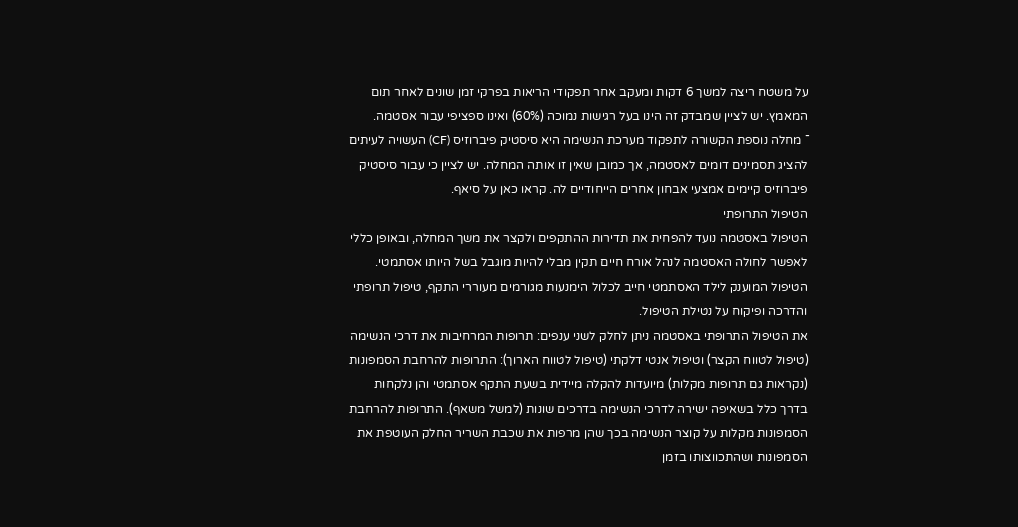על משטח ריצה למשך 6 דקות ומעקב אחר תפקודי הריאות בפרקי זמן שונים לאחר תום המאמץ. יש לציין שמבדק זה הינו בעל רגישות נמוכה (60%) ואינו ספציפי עבור אסטמה.
¯ מחלה נוספת הקשורה לתפקוד מערכת הנשימה היא סיסטיק פיברוזיס (CF) העשויה לעיתים להציג תסמינים דומים לאסטמה, אך כמובן שאין זו אותה המחלה. יש לציין כי עבור סיסטיק פיברוזיס קיימים אמצעי אבחון אחרים הייחודיים לה. קראו כאן על סיאף.
הטיפול התרופתי
הטיפול באסטמה נועד להפחית את תדירות ההתקפים ולקצר את משך המחלה, ובאופן כללי לאפשר לחולה האסטמה לנהל אורח חיים תקין מבלי להיות מוגבל בשל היותו אסתמטי. הטיפול המוענק לילד האסתמטי חייב לכלול הימנעות מגורמים מעוררי התקף, טיפול תרופתי והדרכה ופיקוח על נטילת הטיפול.
את הטיפול התרופתי באסטמה ניתן לחלק לשני ענפים: תרופות המרחיבות את דרכי הנשימה (טיפול לטווח הקצר) וטיפול אנטי דלקתי (טיפול לטווח הארוך): התרופות להרחבת הסמפונות (נקראות גם תרופות מקלות) מיועדות להקלה מיידית בשעת התקף אסתמטי והן נלקחות בדרך כלל בשאיפה ישירה לדרכי הנשימה בדרכים שונות (למשל משאף). התרופות להרחבת הסמפונות מקלות על קוצר הנשימה בכך שהן מרפות את שכבת השריר החלק העוטפת את הסמפונות ושהתכווצותו בזמן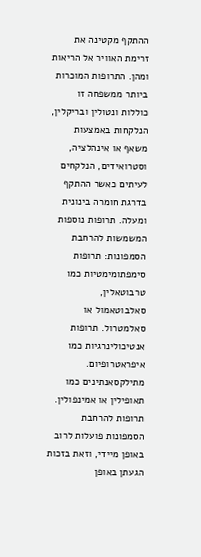ההתקף מקטינה את זרימת האוויר אל הריאות ומהן. התרופות המוכרות ביותר ממשפחה זו כוללות ונטולין ובריקלין, הנלקחות באמצעות משאף או אינהלציה, וסטרואידים, הנלקחים לעיתים כאשר ההתקף בדרגת חומרה בינונית ומעלה. תרופות נוספות המשמשות להרחבת הסמפונות: תרופות סימפתומימטיות כמו טרבוטאלין, סאלבוטאמול או סאלמטרול. תרופות אנטיכולינרגיות כמו איפראטרופיום. מתילקסאנתינים כמו תאופילין או אמינפולין.
תרופות להרחבת הסמפונות פועלות לרוב באופן מיידי, וזאת בזכות הגעתן באופן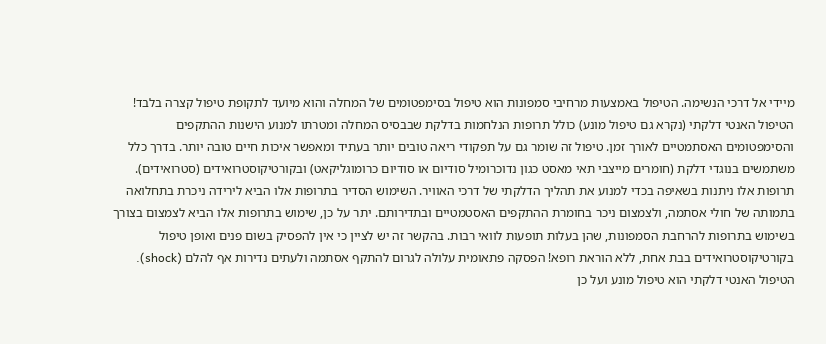מיידי אל דרכי הנשימה. הטיפול באמצעות מרחיבי סמפונות הוא טיפול בסימפטומים של המחלה והוא מיועד לתקופת טיפול קצרה בלבד!
הטיפול האנטי דלקתי (נקרא גם טיפול מונע) כולל תרופות הנלחמות בדלקת שבבסיס המחלה ומטרתו למנוע הישנות ההתקפים והסימפטומים האסתמטיים לאורך זמן. טיפול זה שומר גם על תפקודי ריאה טובים יותר בעתיד ומאפשר איכות חיים טובה יותר. בדרך כלל משתמשים בנוגדי דלקת (חומרים מייצבי תאי מאסט כגון נדוכרומיל סודיום או סודיום כרומוגליקאט) ובקורטיקוסטרואידים (סטרואידים). תרופות אלו ניתנות בשאיפה בכדי למנוע את תהליך הדלקתי של דרכי האוויר. השימוש הסדיר בתרופות אלו הביא לירידה ניכרת בתחלואה בתמותה של חולי אסתמה, ולצמצום ניכר בחומרת ההתקפים האסטמטיים ובתדירותם. יתר על כן, שימוש בתרופות אלו הביא לצמצום בצורך בשימוש בתרופות להרחבת הסמפונות, שהן בעלות תופעות לוואי רבות. בהקשר זה יש לציין כי אין להפסיק בשום פנים ואופן טיפול בקורטיקוסטרואידים בבת אחת, ללא הוראת רופא! הפסקה פתאומית עלולה לגרום להתקף אסתמה ולעתים נדירות אף להלם (shock).
הטיפול האנטי דלקתי הוא טיפול מונע ועל כן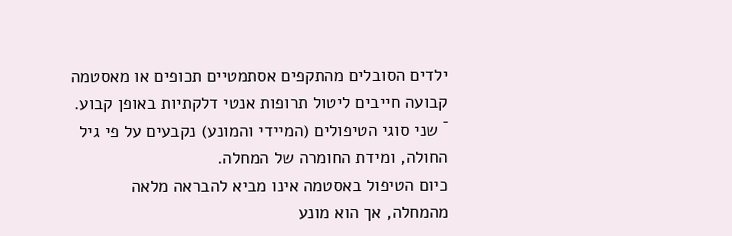ילדים הסובלים מהתקפים אסתמטיים תכופים או מאסטמה קבועה חייבים ליטול תרופות אנטי דלקתיות באופן קבוע.
¯ שני סוגי הטיפולים (המיידי והמונע) נקבעים על פי גיל החולה, ומידת החומרה של המחלה.
כיום הטיפול באסטמה אינו מביא להבראה מלאה מהמחלה, אך הוא מונע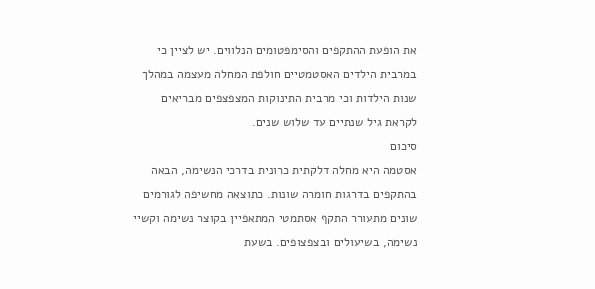את הופעת ההתקפים והסימפטומים הנלווים. יש לציין כי במרבית הילדים האסטמטיים חולפת המחלה מעצמה במהלך שנות הילדות וכי מרבית התינוקות המצפצפים מבריאים לקראת גיל שנתיים עד שלוש שנים.
סיכום
אסטמה היא מחלה דלקתית כרונית בדרכי הנשימה, הבאה בהתקפים בדרגות חומרה שונות. כתוצאה מחשיפה לגורמים שונים מתעורר התקף אסתמטי המתאפיין בקוצר נשימה וקשיי נשימה, בשיעולים ובצפצופים. בשעת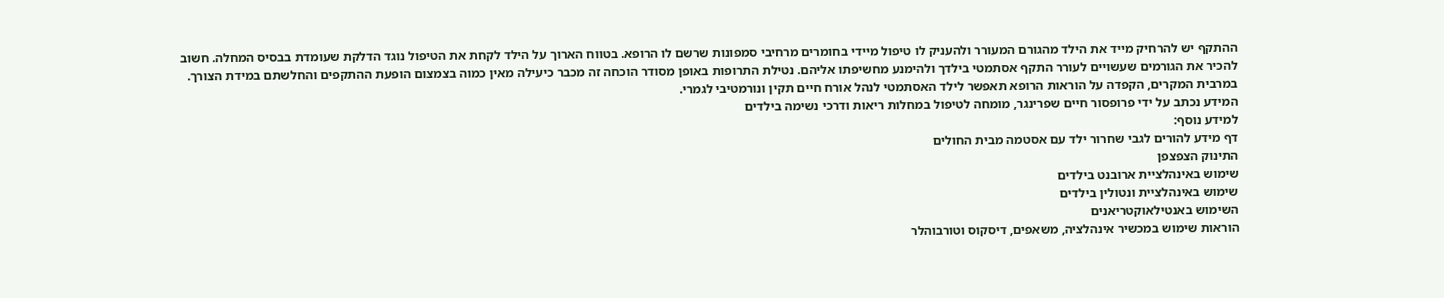ההתקף יש להרחיק מייד את הילד מהגורם המעורר ולהעניק לו טיפול מיידי בחומרים מרחיבי סמפונות שרשם לו הרופא. בטווח הארוך על הילד לקחת את הטיפול נוגד הדלקת שעומדת בבסיס המחלה. חשוב להכיר את הגורמים שעשויים לעורר התקף אסתמטי בילדך ולהימנע מחשיפתו אליהם. נטילת התרופות באופן מסודר הוכחה זה מכבר כיעילה מאין כמוה בצמצום הופעת ההתקפים והחלשתם במידת הצורך. במרבית המקרים, הקפדה על הוראות הרופא תאפשר לילד האסתמטי לנהל אורח חיים תקין ונורמטיבי לגמרי.
המידע נכתב על ידי פרופסור חיים שפרינגר, מומחה לטיפול במחלות ריאות ודרכי נשימה בילדים
למידע נוסף:
דף מידע להורים לגבי שחרור ילד עם אסטמה מבית החולים
התינוק הצפצפן
שימוש באינהלציית ארובנט בילדים
שימוש באינהלציית ונטולין בילדים
השימוש באנטילאוקטריאנים
הוראות שימוש במכשיר אינהלציה, משאפים, דיסקוס וטורבוהלר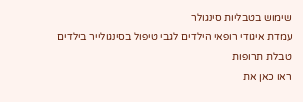שימוש בטבליות סינגולר
עמדת איגודי רופאי הילדים לגבי טיפול בסינגולייר בילדים
טבלת תרופות
ראו כאן את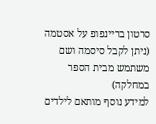סרטון בריינפופ על אסטמה
(ניתן לקבל סיסמה ושם משתמש מבית הספר במחלקה)
למידע נוסף מותאם לילדים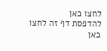לחצו כאן
להדפסת דף זה לחצו כאן